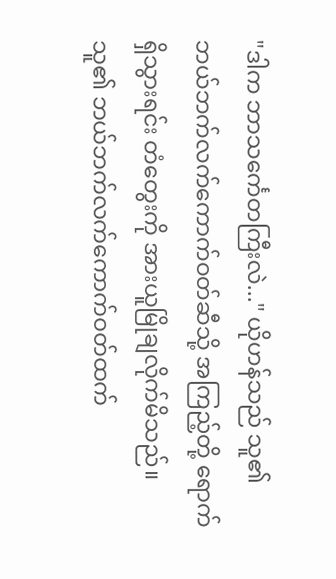"ဒါက ဘာသင်္ကေတကြီးလဲ..." ယိုဟန်သည် သူ၏ ဘယ်ဘက်လက်ကောက်ဝတ်ဆီသို့ အကြည့်တို့ ရောက်ရှိသွားရင်း တံတွေးကို အားယူမြိုချလိုက်မိသည်။
သူ၏ ဘယ်ဘက်လက်ကောက်ဝတ်ထက်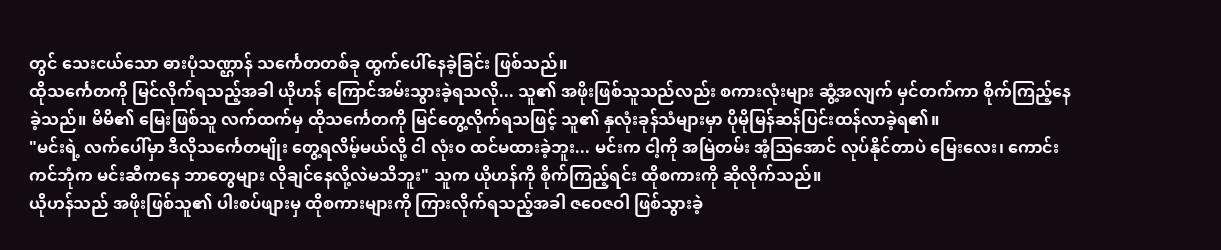တွင် သေးငယ်သော ဓားပုံသဏ္ဌာန် သင်္ကေတတစ်ခု ထွက်ပေါ်နေခဲ့ခြင်း ဖြစ်သည်။
ထိုသင်္ကေတကို မြင်လိုက်ရသည့်အခါ ယိုဟန် ကြောင်အမ်းသွားခဲ့ရသလို... သူ၏ အဖိုးဖြစ်သူသည်လည်း စကားလုံးများ ဆွံ့အလျက် မှင်တက်ကာ စိုက်ကြည့်နေခဲ့သည်။ မိမိ၏ မြေးဖြစ်သူ လက်ထက်မှ ထိုသင်္ကေတကို မြင်တွေ့လိုက်ရသဖြင့် သူ၏ နှလုံးခုန်သံများမှာ ပိုမိုမြန်ဆန်ပြင်းထန်လာခဲ့ရ၏။
"မင်းရဲ့ လက်ပေါ်မှာ ဒီလိုသင်္ကေတမျိုး တွေ့ရလိမ့်မယ်လို့ ငါ လုံးဝ ထင်မထားခဲ့ဘူး... မင်းက ငါ့ကို အမြဲတမ်း အံ့ဩအောင် လုပ်နိုင်တာပဲ မြေးလေး၊ ကောင်းကင်ဘုံက မင်းဆီကနေ ဘာတွေများ လိုချင်နေလို့လဲမသိဘူး" သူက ယိုဟန်ကို စိုက်ကြည့်ရင်း ထိုစကားကို ဆိုလိုက်သည်။
ယိုဟန်သည် အဖိုးဖြစ်သူ၏ ပါးစပ်ဖျားမှ ထိုစကားများကို ကြားလိုက်ရသည့်အခါ ဇဝေဇဝါ ဖြစ်သွားခဲ့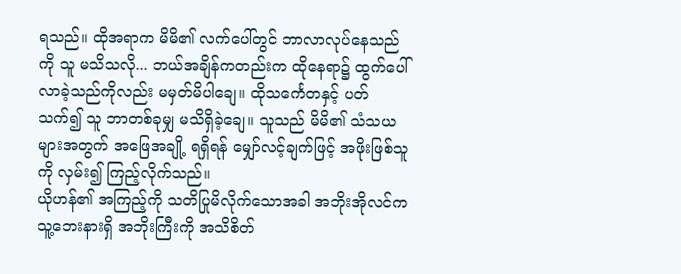ရသည်။ ထိုအရာက မိမိ၏ လက်ပေါ်တွင် ဘာလာလုပ်နေသည်ကို သူ မသိသလို... ဘယ်အချိန်ကတည်းက ထိုနေရာ၌ ထွက်ပေါ်လာခဲ့သည်ကိုလည်း မမှတ်မိပါချေ။ ထိုသင်္ကေတနှင့် ပတ်သက်၍ သူ ဘာတစ်ခုမျှ မသိရှိခဲ့ချေ။ သူသည် မိမိ၏ သံသယများအတွက် အဖြေအချို့ ရရှိရန် မျှော်လင့်ချက်ဖြင့် အဖိုးဖြစ်သူကို လှမ်း၍ ကြည့်လိုက်သည်။
ယိုဟန်၏ အကြည့်ကို သတိပြုမိလိုက်သောအခါ အဘိုးအိုလင်က သူ့ဘေးနားရှိ အဘိုးကြီးကို အသိစိတ်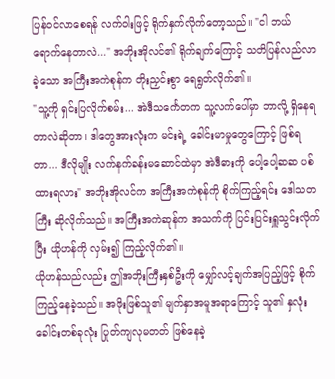ပြန်ဝင်လာစေရန် လက်ဝါးဖြင့် ရိုက်နှက်လိုက်တော့သည်။ "ငါ ဘယ်ရောက်နေတာလဲ..." အဘိုးအိုလင်၏ ရိုက်ချက်ကြောင့် သတိပြန်လည်လာခဲ့သော အကြီးအကဲစုန်က တိုးညှင်းစွာ ရေရွတ်လိုက်၏။
"သူ့ကို ရှင်းပြလိုက်စမ်း... အဲဒီသင်္ကေတက သူ့လက်ပေါ်မှာ ဘာလို့ ရှိနေရတာလဲဆိုတာ၊ ဒါတွေအားလုံးက မင်းရဲ့ ခေါင်းမာမှုတွေကြောင့် ဖြစ်ရတာ... ဒီလိုမျိုး လက်နက်ခန်းမဆောင်ထဲမှာ အဲဒီဓားကို ပေါ့ပေါ့ဆဆ ပစ်ထားရလား" အဘိုးအိုလင်က အကြီးအကဲစုန်ကို စိုက်ကြည့်ရင်း ဒေါသတကြီး ဆိုလိုက်သည်။ အကြီးအကဲဆုန်က အသက်ကို ပြင်းပြင်းရှူသွင်းလိုက်ပြီး ယိုဟန်ကို လှမ်း၍ ကြည့်လိုက်၏။
ယိုဟန်သည်လည်း ဤအဘိုးကြီးနှစ်ဦးကို မျှော်လင့်ချက်အပြည့်ဖြင့် စိုက်ကြည့်နေခဲ့သည်။ အဖိုးဖြစ်သူ၏ မျက်နှာအမူအရာကြောင့် သူ၏ နှလုံးခေါင်းတစ်ခုလုံး ပြုတ်ကျလုမတတ် ဖြစ်နေခဲ့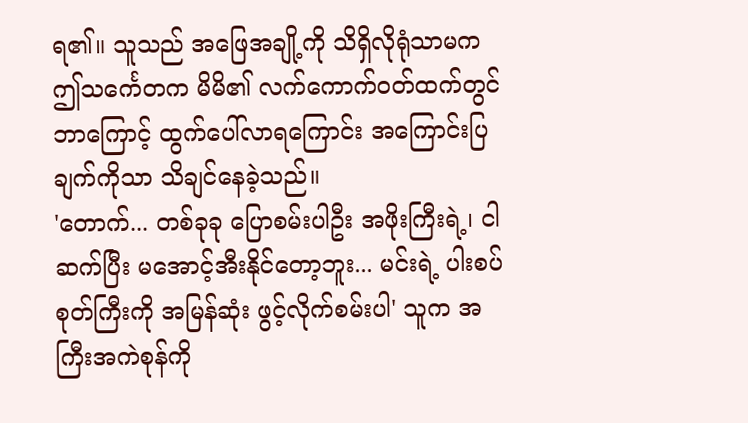ရ၏။ သူသည် အဖြေအချို့ကို သိရှိလိုရုံသာမက ဤသင်္ကေတက မိမိ၏ လက်ကောက်ဝတ်ထက်တွင် ဘာကြောင့် ထွက်ပေါ်လာရကြောင်း အကြောင်းပြချက်ကိုသာ သိချင်နေခဲ့သည်။
'တောက်... တစ်ခုခု ပြောစမ်းပါဦး အဖိုးကြီးရဲ့၊ ငါ ဆက်ပြီး မအောင့်အီးနိုင်တော့ဘူး... မင်းရဲ့ ပါးစပ်စုတ်ကြီးကို အမြန်ဆုံး ဖွင့်လိုက်စမ်းပါ' သူက အကြီးအကဲစုန်ကို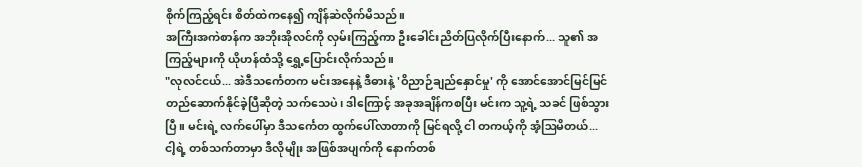စိုက်ကြည့်ရင်း စိတ်ထဲကနေ၍ ကျိန်ဆဲလိုက်မိသည်။
အကြီးအကဲစာန်က အဘိုးအိုလင်ကို လှမ်းကြည့်ကာ ဦးခေါင်းညိတ်ပြလိုက်ပြီးနောက်... သူ၏ အကြည့်များကို ယိုဟန်ထံသို့ ရွှေ့ပြောင်းလိုက်သည်။
"လုလင်ငယ်... အဲဒီသင်္ကေတက မင်းအနေနဲ့ ဒီဓားနဲ့ 'ဝိညာဉ်ချည်နှောင်မှု' ကို အောင်အောင်မြင်မြင် တည်ဆောက်နိုင်ခဲ့ပြီဆိုတဲ့ သက်သေပဲ၊ ဒါကြောင့် အခုအချိန်ကစပြီး မင်းက သူ့ရဲ့ သခင် ဖြစ်သွားပြီ။ မင်းရဲ့ လက်ပေါ်မှာ ဒီသင်္ကေတ ထွက်ပေါ်လာတာကို မြင်ရလို့ ငါ တကယ့်ကို အံ့ဩမိတယ်... ငါ့ရဲ့ တစ်သက်တာမှာ ဒီလိုမျိုး အဖြစ်အပျက်ကို နောက်တစ်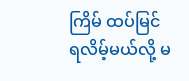ကြိမ် ထပ်မြင်ရလိမ့်မယ်လို့ မ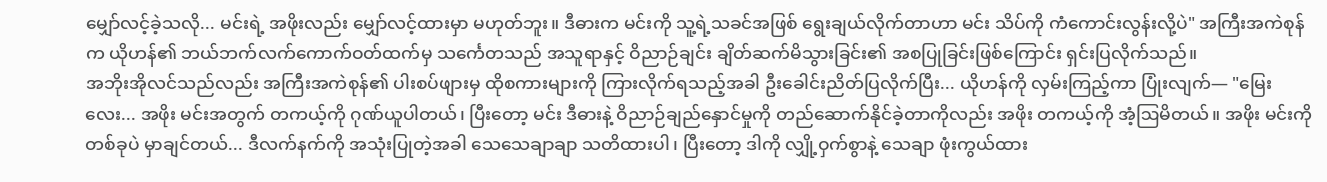မျှော်လင့်ခဲ့သလို... မင်းရဲ့ အဖိုးလည်း မျှော်လင့်ထားမှာ မဟုတ်ဘူး။ ဒီဓားက မင်းကို သူ့ရဲ့သခင်အဖြစ် ရွေးချယ်လိုက်တာဟာ မင်း သိပ်ကို ကံကောင်းလွန်းလို့ပဲ" အကြီးအကဲစုန်က ယိုဟန်၏ ဘယ်ဘက်လက်ကောက်ဝတ်ထက်မှ သင်္ကေတသည် အသူရာနှင့် ဝိညာဉ်ချင်း ချိတ်ဆက်မိသွားခြင်း၏ အစပြုခြင်းဖြစ်ကြောင်း ရှင်းပြလိုက်သည်။
အဘိုးအိုလင်သည်လည်း အကြီးအကဲစုန်၏ ပါးစပ်ဖျားမှ ထိုစကားများကို ကြားလိုက်ရသည့်အခါ ဦးခေါင်းညိတ်ပြလိုက်ပြီး... ယိုဟန်ကို လှမ်းကြည့်ကာ ပြုံးလျက်— "မြေးလေး... အဖိုး မင်းအတွက် တကယ့်ကို ဂုဏ်ယူပါတယ်၊ ပြီးတော့ မင်း ဒီဓားနဲ့ ဝိညာဉ်ချည်နှောင်မှုကို တည်ဆောက်နိုင်ခဲ့တာကိုလည်း အဖိုး တကယ့်ကို အံ့ဩမိတယ်။ အဖိုး မင်းကို တစ်ခုပဲ မှာချင်တယ်... ဒီလက်နက်ကို အသုံးပြုတဲ့အခါ သေသေချာချာ သတိထားပါ၊ ပြီးတော့ ဒါကို လျှို့ဝှက်စွာနဲ့ သေချာ ဖုံးကွယ်ထား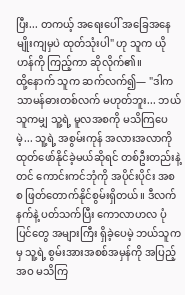ပြီး... တကယ့် အရေးပေါ် အခြေအနေမျိုးကျမှပဲ ထုတ်သုံးပါ" ဟု သူက ယိုဟန်ကို ကြည့်ကာ ဆိုလိုက်၏။
ထို့နောက် သူက ဆက်လက်၍— "ဒါက သာမန်ဓားတစ်လက် မဟုတ်ဘူး... ဘယ်သူကမျှ သူ့ရဲ့ မူလအစကို မသိကြပေမဲ့... သူ့ရဲ့ အစွမ်းကုန် အလားအလာကို ထုတ်ဖော်နိုင်ခဲ့မယ်ဆိုရင် တစ်ဦးတည်းနဲ့တင် ကောင်းကင်ဘုံကို အပိုင်းပိုင်း အစစ ဖြတ်တောက်နိုင်စွမ်းရှိတယ်။ ဒီလက်နက်နဲ့ ပတ်သက်ပြီး ကောလာဟလ ပုံပြင်တွေ အများကြီး ရှိခဲ့ပေမဲ့ ဘယ်သူကမှ သူ့ရဲ့ စွမ်းအားအစစ်အမှန်ကို အပြည့်အဝ မသိကြ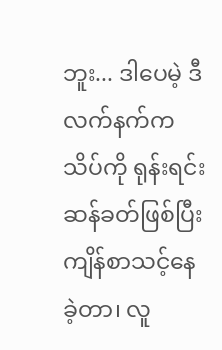ဘူး... ဒါပေမဲ့ ဒီလက်နက်က သိပ်ကို ရုန်းရင်းဆန်ခတ်ဖြစ်ပြီး ကျိန်စာသင့်နေခဲ့တာ၊ လူ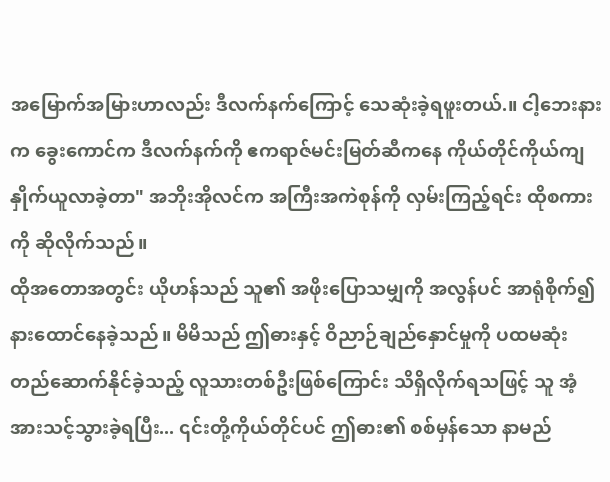အမြောက်အမြားဟာလည်း ဒီလက်နက်ကြောင့် သေဆုံးခဲ့ရဖူးတယ်.။ ငါ့ဘေးနားက ခွေးကောင်က ဒီလက်နက်ကို ဧကရာဇ်မင်းမြတ်ဆီကနေ ကိုယ်တိုင်ကိုယ်ကျ နှိုက်ယူလာခဲ့တာ" အဘိုးအိုလင်က အကြီးအကဲစုန်ကို လှမ်းကြည့်ရင်း ထိုစကားကို ဆိုလိုက်သည်။
ထိုအတောအတွင်း ယိုဟန်သည် သူ၏ အဖိုးပြောသမျှကို အလွန်ပင် အာရုံစိုက်၍ နားထောင်နေခဲ့သည်။ မိမိသည် ဤဓားနှင့် ဝိညာဉ်ချည်နှောင်မှုကို ပထမဆုံး တည်ဆောက်နိုင်ခဲ့သည့် လူသားတစ်ဦးဖြစ်ကြောင်း သိရှိလိုက်ရသဖြင့် သူ အံ့အားသင့်သွားခဲ့ရပြီး... ၎င်းတို့ကိုယ်တိုင်ပင် ဤဓား၏ စစ်မှန်သော နာမည်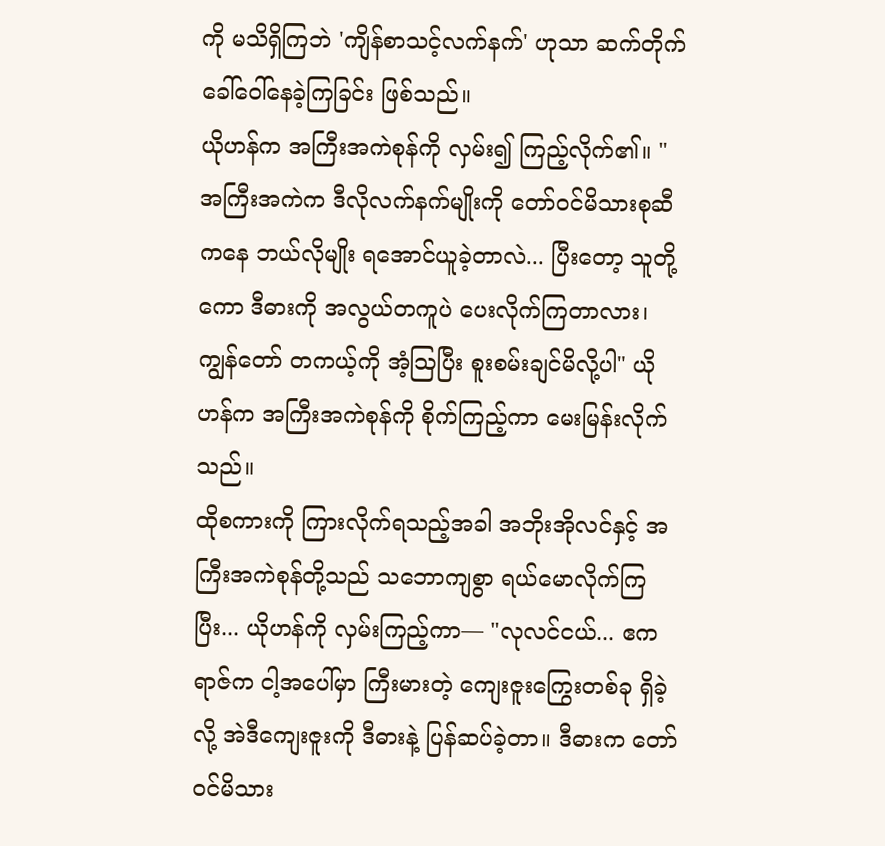ကို မသိရှိကြဘဲ 'ကျိန်စာသင့်လက်နက်' ဟုသာ ဆက်တိုက် ခေါ်ဝေါ်နေခဲ့ကြခြင်း ဖြစ်သည်။
ယိုဟန်က အကြီးအကဲစုန်ကို လှမ်း၍ ကြည့်လိုက်၏။ "အကြီးအကဲက ဒီလိုလက်နက်မျိုးကို တော်ဝင်မိသားစုဆီကနေ ဘယ်လိုမျိုး ရအောင်ယူခဲ့တာလဲ... ပြီးတော့ သူတို့ကော ဒီဓားကို အလွယ်တကူပဲ ပေးလိုက်ကြတာလား၊ ကျွန်တော် တကယ့်ကို အံ့ဩပြီး စူးစမ်းချင်မိလို့ပါ" ယိုဟန်က အကြီးအကဲစုန်ကို စိုက်ကြည့်ကာ မေးမြန်းလိုက်သည်။
ထိုစကားကို ကြားလိုက်ရသည့်အခါ အဘိုးအိုလင်နှင့် အကြီးအကဲစုန်တို့သည် သဘောကျစွာ ရယ်မောလိုက်ကြပြီး... ယိုဟန်ကို လှမ်းကြည့်ကာ— "လုလင်ငယ်... ဧကရာဇ်က ငါ့အပေါ်မှာ ကြီးမားတဲ့ ကျေးဇူးကြွေးတစ်ခု ရှိခဲ့လို့ အဲဒီကျေးဇူးကို ဒီဓားနဲ့ ပြန်ဆပ်ခဲ့တာ။ ဒီဓားက တော်ဝင်မိသား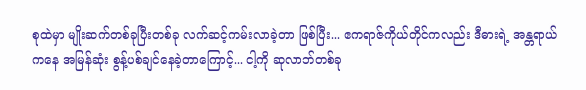စုထဲမှာ မျိုးဆက်တစ်ခုပြီးတစ်ခု လက်ဆင့်ကမ်းလာခဲ့တာ ဖြစ်ပြီး... ဧကရာဇ်ကိုယ်တိုင်ကလည်း ဒီဓားရဲ့ အန္တရာယ်ကနေ အမြန်ဆုံး စွန့်ပစ်ချင်နေခဲ့တာကြောင့်... ငါ့ကို ဆုလာဘ်တစ်ခု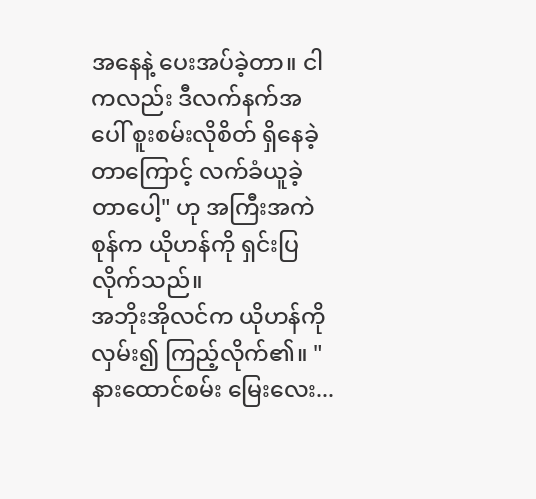အနေနဲ့ ပေးအပ်ခဲ့တာ။ ငါကလည်း ဒီလက်နက်အပေါ် စူးစမ်းလိုစိတ် ရှိနေခဲ့တာကြောင့် လက်ခံယူခဲ့တာပေါ့" ဟု အကြီးအကဲစုန်က ယိုဟန်ကို ရှင်းပြလိုက်သည်။
အဘိုးအိုလင်က ယိုဟန်ကို လှမ်း၍ ကြည့်လိုက်၏။ "နားထောင်စမ်း မြေးလေး...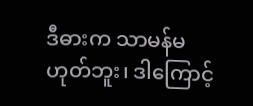ဒီဓားက သာမန်မဟုတ်ဘူး၊ ဒါကြောင့်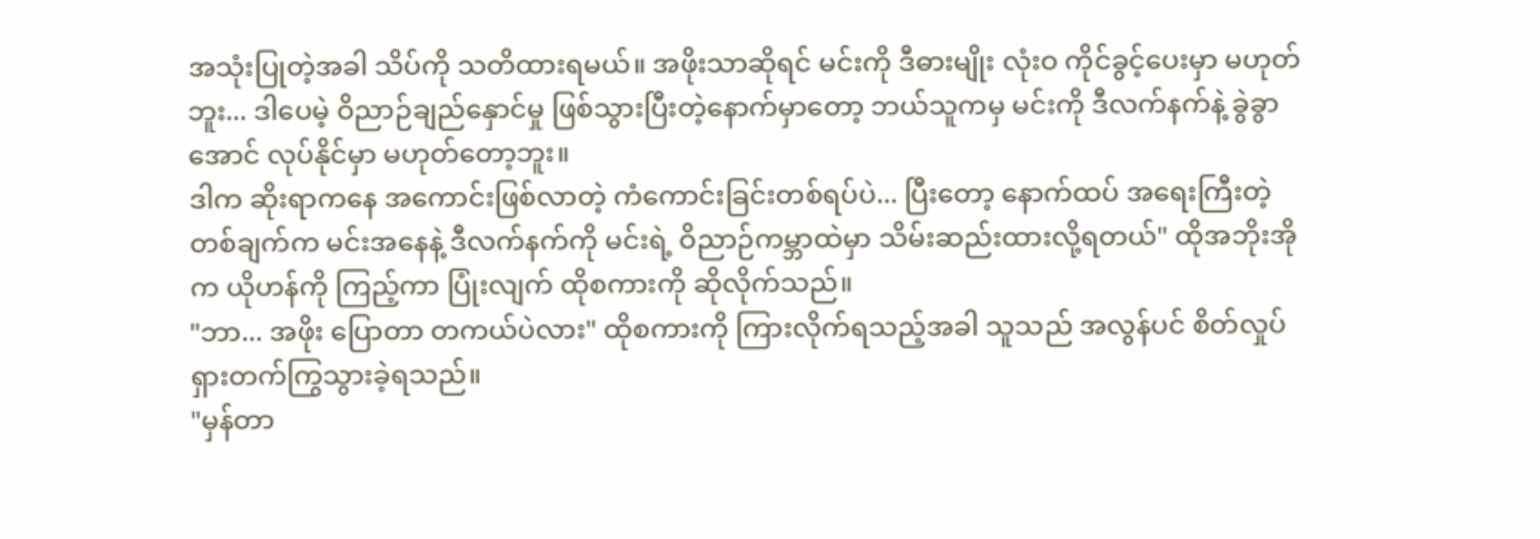အသုံးပြုတဲ့အခါ သိပ်ကို သတိထားရမယ်။ အဖိုးသာဆိုရင် မင်းကို ဒီဓားမျိုး လုံးဝ ကိုင်ခွင့်ပေးမှာ မဟုတ်ဘူး... ဒါပေမဲ့ ဝိညာဉ်ချည်နှောင်မှု ဖြစ်သွားပြီးတဲ့နောက်မှာတော့ ဘယ်သူကမှ မင်းကို ဒီလက်နက်နဲ့ ခွဲခွာအောင် လုပ်နိုင်မှာ မဟုတ်တော့ဘူး။
ဒါက ဆိုးရာကနေ အကောင်းဖြစ်လာတဲ့ ကံကောင်းခြင်းတစ်ရပ်ပဲ... ပြီးတော့ နောက်ထပ် အရေးကြီးတဲ့ တစ်ချက်က မင်းအနေနဲ့ ဒီလက်နက်ကို မင်းရဲ့ ဝိညာဉ်ကမ္ဘာထဲမှာ သိမ်းဆည်းထားလို့ရတယ်" ထိုအဘိုးအိုက ယိုဟန်ကို ကြည့်ကာ ပြုံးလျက် ထိုစကားကို ဆိုလိုက်သည်။
"ဘာ... အဖိုး ပြောတာ တကယ်ပဲလား" ထိုစကားကို ကြားလိုက်ရသည့်အခါ သူသည် အလွန်ပင် စိတ်လှုပ်ရှားတက်ကြွသွားခဲ့ရသည်။
"မှန်တာ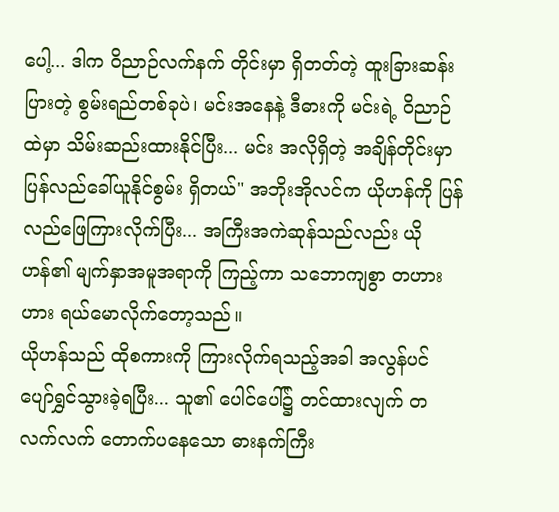ပေါ့... ဒါက ဝိညာဉ်လက်နက် တိုင်းမှာ ရှိတတ်တဲ့ ထူးခြားဆန်းပြားတဲ့ စွမ်းရည်တစ်ခုပဲ၊ မင်းအနေနဲ့ ဒီဓားကို မင်းရဲ့ ဝိညာဉ်ထဲမှာ သိမ်းဆည်းထားနိုင်ပြီး... မင်း အလိုရှိတဲ့ အချိန်တိုင်းမှာ ပြန်လည်ခေါ်ယူနိုင်စွမ်း ရှိတယ်" အဘိုးအိုလင်က ယိုဟန်ကို ပြန်လည်ဖြေကြားလိုက်ပြီး... အကြီးအကဲဆုန်သည်လည်း ယိုဟန်၏ မျက်နှာအမူအရာကို ကြည့်ကာ သဘောကျစွာ တဟားဟား ရယ်မောလိုက်တော့သည်။
ယိုဟန်သည် ထိုစကားကို ကြားလိုက်ရသည့်အခါ အလွန်ပင် ပျော်ရွှင်သွားခဲ့ရပြီး... သူ၏ ပေါင်ပေါ်၌ တင်ထားလျက် တလက်လက် တောက်ပနေသော ဓားနက်ကြီး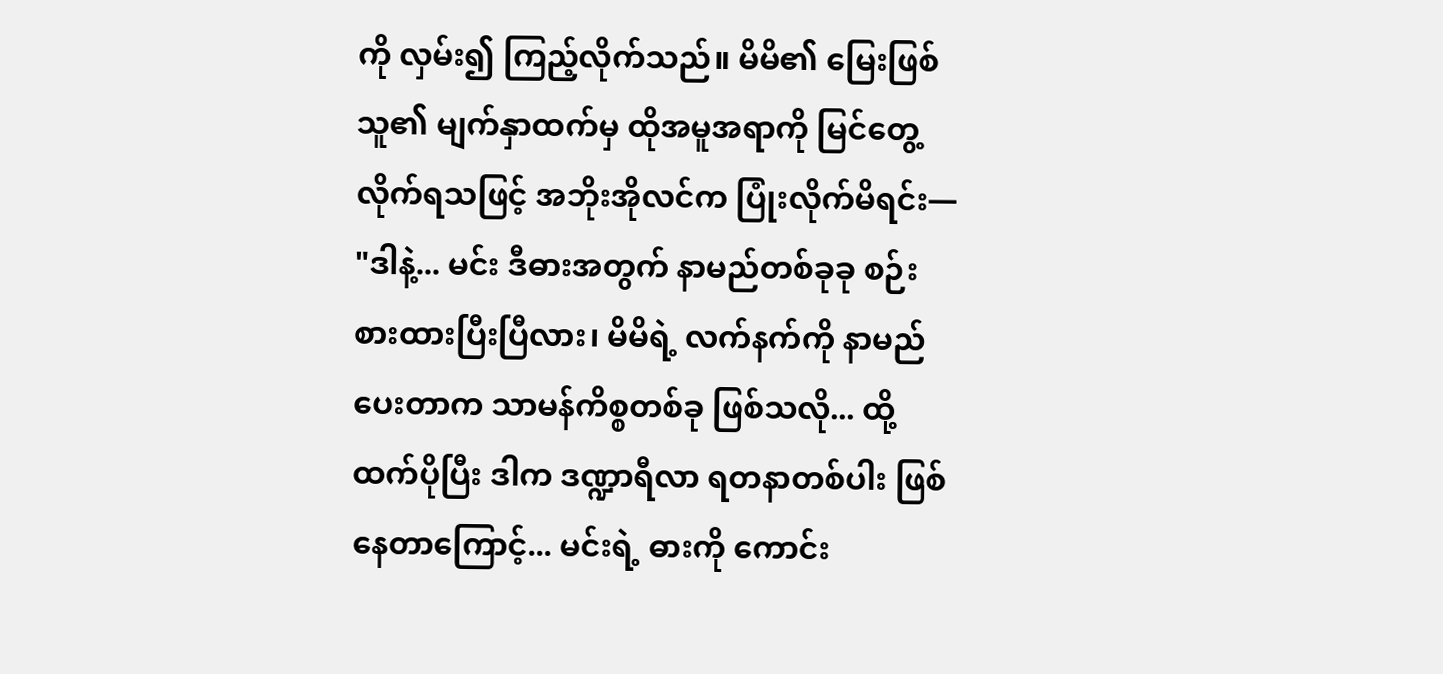ကို လှမ်း၍ ကြည့်လိုက်သည်။ မိမိ၏ မြေးဖြစ်သူ၏ မျက်နှာထက်မှ ထိုအမူအရာကို မြင်တွေ့လိုက်ရသဖြင့် အဘိုးအိုလင်က ပြုံးလိုက်မိရင်း— "ဒါနဲ့... မင်း ဒီဓားအတွက် နာမည်တစ်ခုခု စဉ်းစားထားပြီးပြီလား၊ မိမိရဲ့ လက်နက်ကို နာမည်ပေးတာက သာမန်ကိစ္စတစ်ခု ဖြစ်သလို... ထို့ထက်ပိုပြီး ဒါက ဒဏ္ဍာရီလာ ရတနာတစ်ပါး ဖြစ်နေတာကြောင့်... မင်းရဲ့ ဓားကို ကောင်း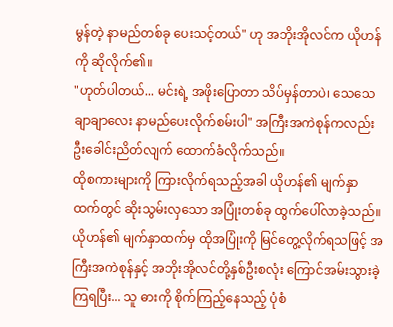မွန်တဲ့ နာမည်တစ်ခု ပေးသင့်တယ်" ဟု အဘိုးအိုလင်က ယိုဟန်ကို ဆိုလိုက်၏။
"ဟုတ်ပါတယ်... မင်းရဲ့ အဖိုးပြောတာ သိပ်မှန်တာပဲ၊ သေသေချာချာလေး နာမည်ပေးလိုက်စမ်းပါ" အကြီးအကဲစုန်ကလည်း ဦးခေါင်းညိတ်လျက် ထောက်ခံလိုက်သည်။
ထိုစကားများကို ကြားလိုက်ရသည့်အခါ ယိုဟန်၏ မျက်နှာထက်တွင် ဆိုးသွမ်းလှသော အပြုံးတစ်ခု ထွက်ပေါ်လာခဲ့သည်။ ယိုဟန်၏ မျက်နှာထက်မှ ထိုအပြုံးကို မြင်တွေ့လိုက်ရသဖြင့် အကြီးအကဲစုန်နှင့် အဘိုးအိုလင်တို့နှစ်ဦးစလုံး ကြောင်အမ်းသွားခဲ့ကြရပြီး... သူ ဓားကို စိုက်ကြည့်နေသည့် ပုံစံ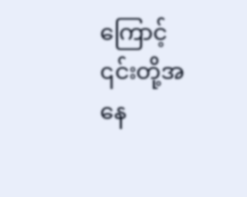ကြောင့် ၎င်းတို့အနေ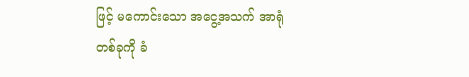ဖြင့် မကောင်းသော အငွေ့အသက် အာရုံတစ်ခုကို ခံ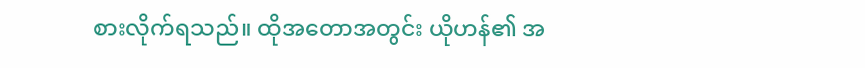စားလိုက်ရသည်။ ထိုအတောအတွင်း ယိုဟန်၏ အ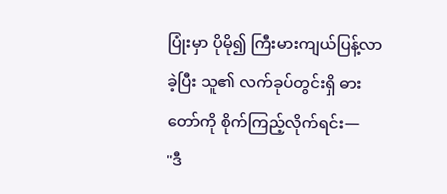ပြုံးမှာ ပိုမို၍ ကြီးမားကျယ်ပြန့်လာခဲ့ပြီး သူ၏ လက်ခုပ်တွင်းရှိ ဓားတော်ကို စိုက်ကြည့်လိုက်ရင်း—
"ဒီ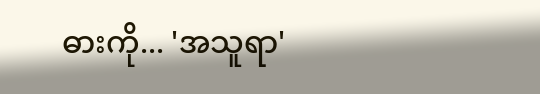ဓားကို... 'အသူရာ'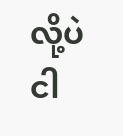လို့ပဲ ငါ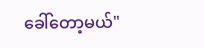ခေါ်တော့မယ်"